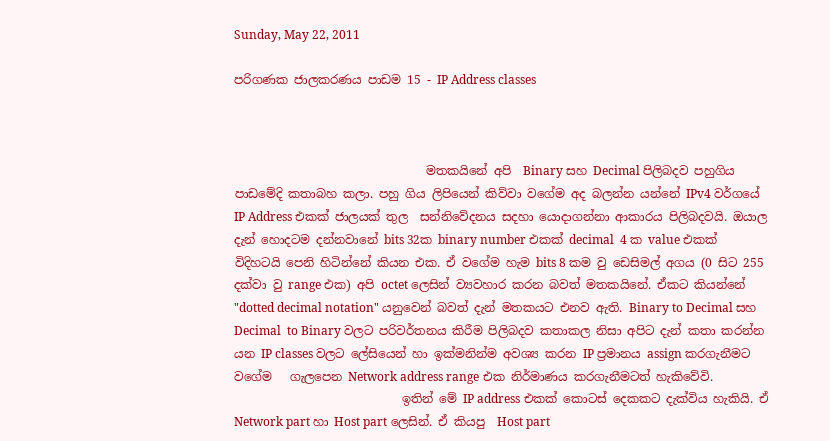Sunday, May 22, 2011

පරිගණක ජාලකරණය පාඩම 15 - IP Address classes



                                මතකයිනේ අපි  Binary සහ Decimal පිලිබදව පහුගිය පාඩමේදි කතාබහ කලා. පහු ගිය ලිපියෙන් කිව්වා වගේම අද බලන්න යන්නේ IPv4 වර්ගයේ  IP Address එකක් ජාලයක් තුල  සන්නිවේදනය සදහා යොදාගන්නා ආකාරය පිලිබදවයි. ඔයාල දැන් හොදටම දන්නවානේ bits 32ක binary number එකක් decimal  4 ක value එකක් විදිහටයි පෙනි හිටින්නේ කියන එක‍. ඒ වගේම හැම bits 8 කම වු ඩෙසිමල් අගය (0 සිට 255 දක්වා වු range එක) අපි octet ලෙසින් ව්‍යවහාර කරන බවත් මතකයිනේ. ඒකට කියන්නේ "dotted decimal notation" යනුවෙන් බවත් දැන් මතකයට එනව ඇති. Binary to Decimal සහ Decimal  to Binary වලට පරිවර්තනය කිරීම පිලිබදව කතාකල නිසා අපිට දැන් කතා කරන්න යන IP classes වලට ලේසියෙන් හා ඉක්මනින්ම අවශ්‍ය කරන IP ප්‍රමානය assign කරගැනීමට වගේම   ගැලපෙන Network address range එක නිර්මාණය කරගැනීමටත් හැකිවේවි.
                            ඉතින් මේ IP address එකක් කොටස් දෙකකට දැක්විය හැකියි. ඒ Network part හා Host part ලෙසින්. ඒ කියපු  Host part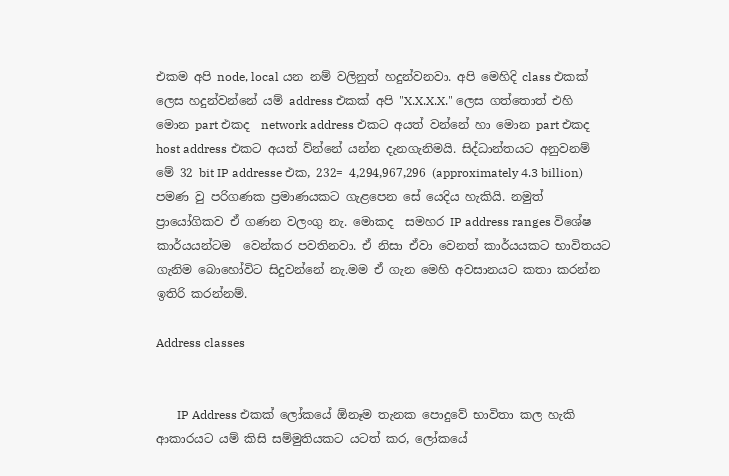එකම අපි node, local යන නම් වලිනුත් හදුන්වනවා. අපි මෙහිදි class එකක් ලෙස හදුන්වන්නේ යම් address එකක් අපි "X.X.X.X." ලෙස ගත්තොත් එහි මොන part එකද  network address එකට අයත් වන්නේ හා මොන part එකද  host address එකට අයත් ව්න්නේ යන්න දැනගැනිමයි. සිද්ධාන්තයට අනුවනම් මේ 32 bit IP addresse එක, 232= 4,294,967,296 (approximately 4.3 billion) පමණ වු පරිගණක ප්‍රමාණයකට ගැළපෙන සේ යෙදිය හැකියි. නමුත් ප්‍රායෝගිකව ඒ ගණන වලංගු නැ. මොකද  සමහර IP address ranges විශේෂ කාර්යයන්ටම  වෙන්කර පවතිනවා. ඒ නිසා ඒවා වෙනත් කාර්යයකට භාවිතයට ගැනිම බොහෝවිට සිදුවන්නේ නැ.මම ඒ ගැන මෙහි අවසානයට කතා කරන්න ඉතිරි කරන්නම්.

Address classes


       IP Address එකක් ලෝකයේ ඕනෑම තැනක පොදුවේ භාවිතා කල හැකි ආකාරයට යම් කිසි සම්මුතියකට යටත් කර, ලෝකයේ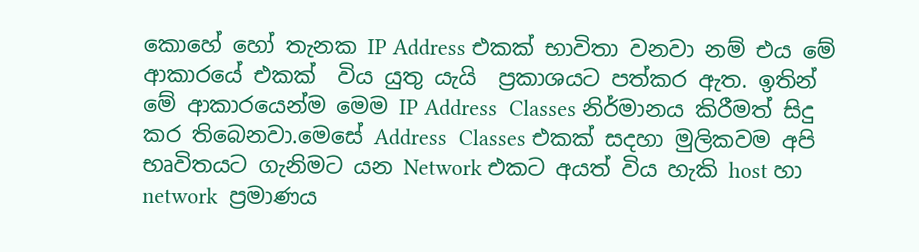කොහේ හෝ තැනක IP Address එකක් භාවිතා වනවා නම් එය මේ ආකාරයේ එකක්  විය යුතු යැයි  ප්‍රකාශයට පත්කර ඇත. ඉතින් මේ ආකාරයෙන්ම මෙම IP Address  Classes නිර්මානය කිරීමත් සිදු කර තිබෙනවා.මෙසේ Address  Classes එකක් සදහා මුලිකවම අපි භෘවිතයට ගැනිමට යන Network එ‍කට අයත් විය හැකි host හා network  ප්‍රමාණය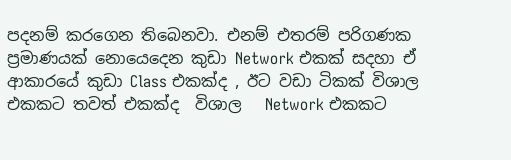පදනම් කරගෙන තිබෙනවා. එනම් එතරම් පරිගණක ප්‍රමාණයක් නොයෙදෙන කුඩා Network එකක් සදහා ඒ ආකාරයේ කුඩා Class එකක්ද , ඊට වඩා ටිකක් විශාල එකකට තවත් එකක්ද  විශාල   Network එකකට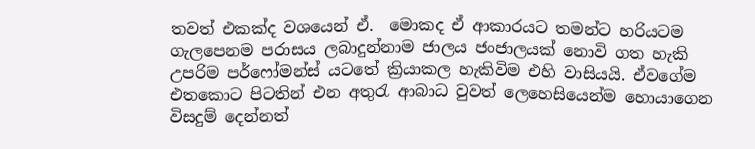තවත් එකක්ද වශයෙන් ඒ.  මොකද ඒ ආකාරයට තමන්ට හරියටම ගැලපෙනම පරාසය ලබාදුන්නාම ජාලය ජංජාලයක් නොවි ගත හැකි උපරිම පර්ෆෝමන්ස් යටතේ ක්‍රියාකල හැකිවිම එහි වාසියයි. ඒවගේම එතකොට පිටතින් එන අතුරැ ආබාධ වුවත් ලෙහෙසියෙන්ම හොයාගෙන විසදුම් දෙන්නත්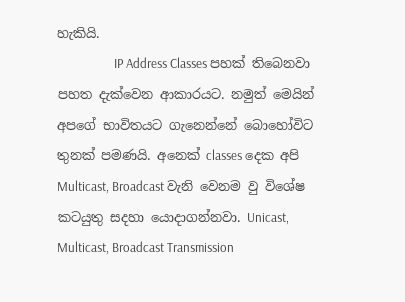හැකියි.
                   IP Address Classes පහක් තිබෙනවා පහත දැක්වෙන ආකාරයට. නමුත් මෙයින් අප‍ගේ භාවිතයට ගැනෙන්නේ බොහෝවිට  තුනක් පමණයි. අනෙක් classes දෙක ‍අපි Multicast, Broadcast වැනි වෙනම වු විශේෂ කටයුතු සදහා යොදාගන්නවා. Unicast, Multicast, Broadcast Transmission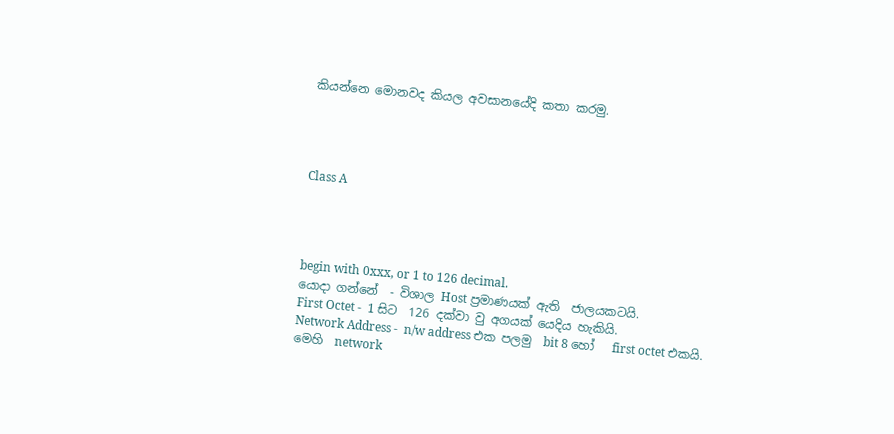කියන්නෙ මොනවද කියල අවසානයේදි කතා කරමු.




Class A




begin with 0xxx, or 1 to 126 decimal.
යොදා ගන්නේ  - විශාල Host ප්‍රමාණයක් ඇති  ජාලයකටයි.
First Octet -  1 සිට  126 දක්වා වු අගයක් යෙදිය හැකියි.
Network Address -  n/w address එක පලමු  bit 8 හෝ   first octet එකයි.
මෙහි  network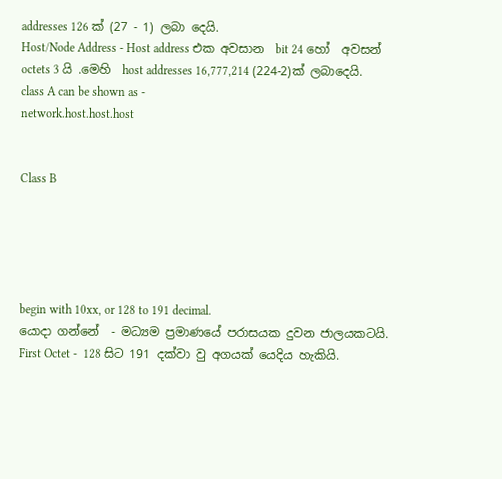addresses 126 ක් (27 - 1) ලබා දෙයි.
Host/Node Address - Host address එක අවසාන  bit 24 හෝ  අවසන්  octets 3 යි .මෙහි  host addresses 16,777,214 (224-2)ක් ලබාදෙයි.
class A can be shown as -
network.host.host.host


Class B





begin with 10xx, or 128 to 191 decimal.
යොදා ගන්නේ  - මධ්‍යම ප්‍රමාණයේ පරාසයක දුවන ජාලයකටයි.
First Octet -  128 සිට 191 දක්වා වු අගයක් යෙදිය හැකියි.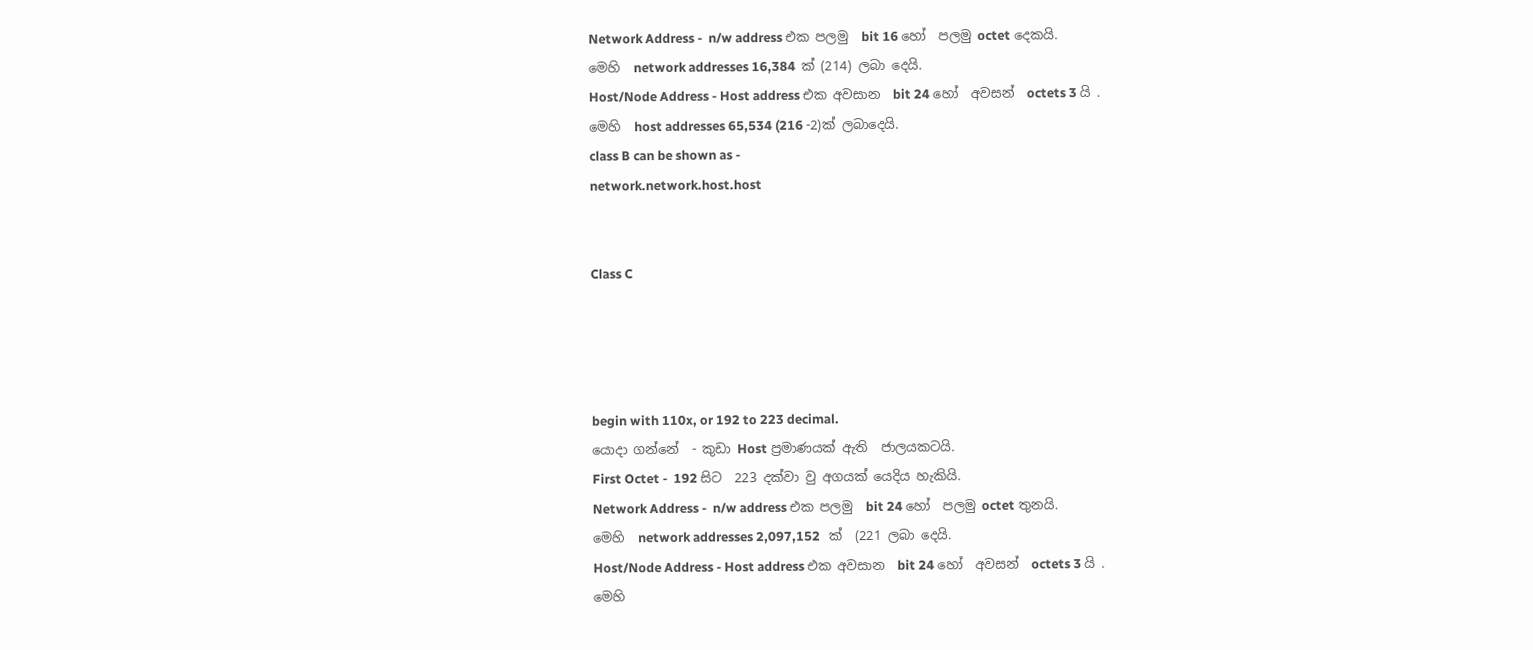Network Address -  n/w address එක පලමු  bit 16 හෝ  පලමු octet දෙකයි.
මෙහි  network addresses 16,384  ක් (214) ලබා දෙයි.
Host/Node Address - Host address එක අවසාන  bit 24 හෝ  අවසන්  octets 3 යි .
මෙහි  host addresses 65,534 (216 -2)ක් ලබාදෙයි.
class B can be shown as -
network.network.host.host


Class C




begin with 110x, or 192 to 223 decimal.
යොදා ගන්නේ  - කුඩා Host ප්‍රමාණයක් ඇති  ජාලයකටයි.
First Octet -  192 සිට  223 දක්වා වු අගයක් යෙදිය හැකියි.
Network Address -  n/w address එක පලමු  bit 24 හෝ  පලමු octet තුනයි.
මෙහි  network addresses 2,097,152   ක්  (221 ලබා දෙයි.
Host/Node Address - Host address එක අවසාන  bit 24 හෝ  අවසන්  octets 3 යි .
මෙහි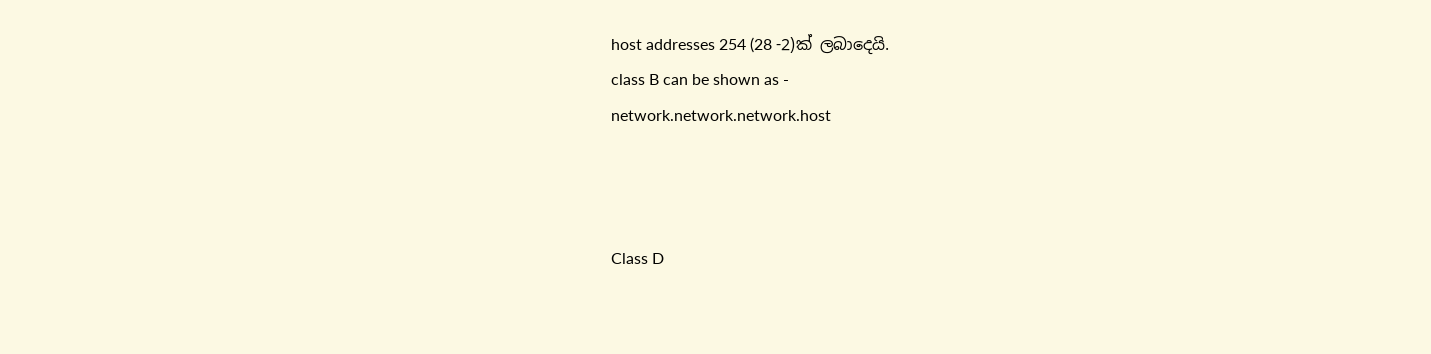host addresses 254 (28 -2)ක් ලබාදෙයි.
class B can be shown as -
network.network.network.host



Class D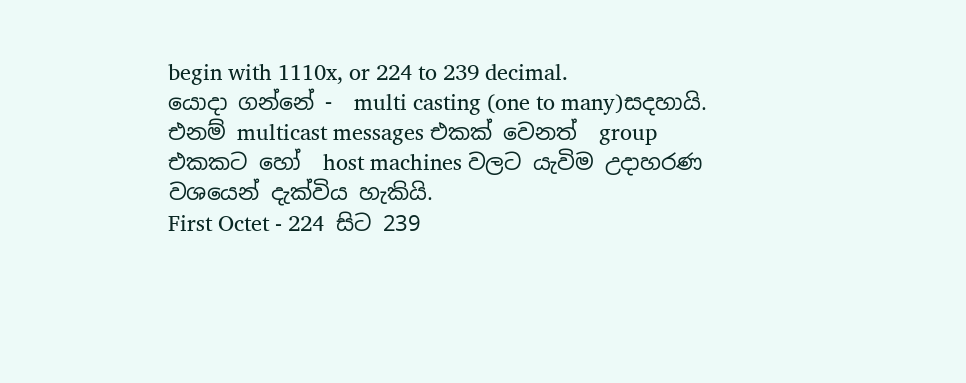begin with 1110x, or 224 to 239 decimal.
යොදා ගන්නේ -  multi casting (one to many)සදහායි. එනම් multicast messages එකක් වෙනත්  group එකකට හෝ  host machines වලට යැවිම උදාහරණ වශයෙන් දැක්විය හැකියි.
First Octet - 224  සිට 239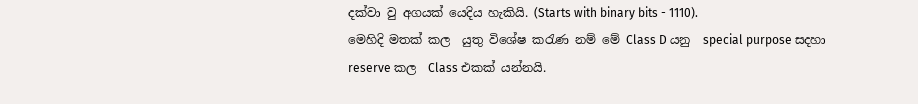දක්වා වු අගයක් යෙදිය හැකියි. (Starts with binary bits - 1110).
මෙහිදි මතක් කල  යුතු විශේෂ කරැණ නම් මේ Class D යනු  special purpose සදහා  reserve කල  Class එකක් යන්නයි.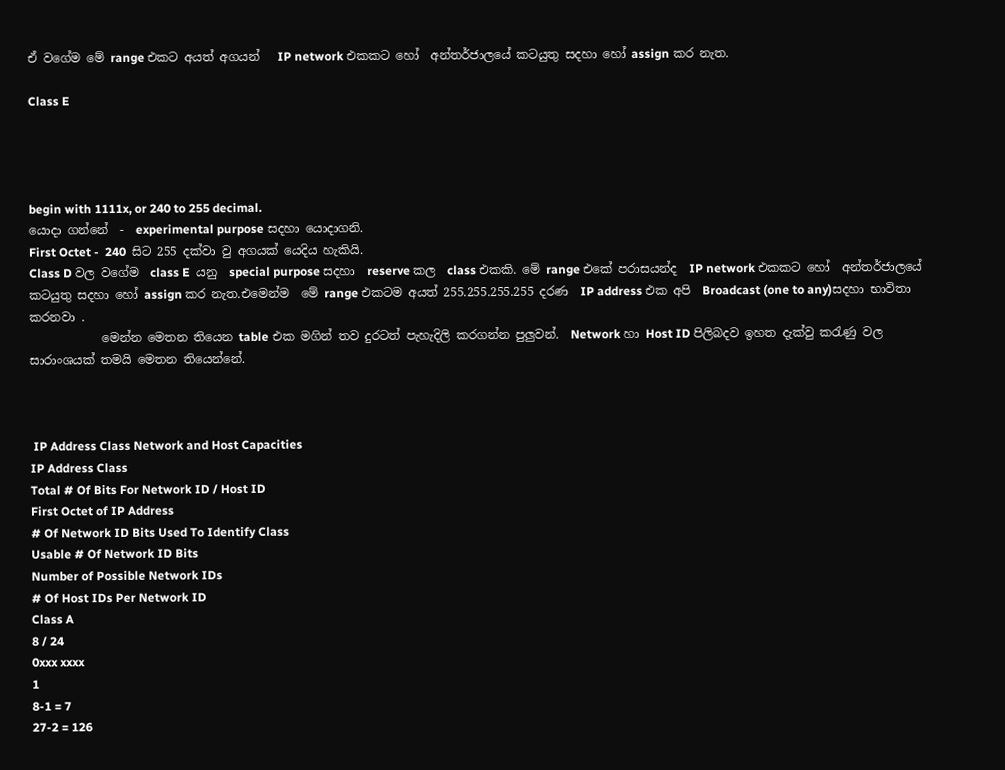ඒ වගේම මේ range එකට අයත් අගයන්   IP network එකකට හෝ  අන්තර්ජාලයේ කටයුතු සදහා හෝ assign කර නැත.

Class E




begin with 1111x, or 240 to 255 decimal.
යොදා ගන්නේ  -  experimental purpose සදහා යොදාගනි.
First Octet -  240  සිට 255 දක්වා වු අගයක් යෙදිය හැකියි.
Class D වල වගේම  class E  යනු  special purpose සදහා  reserve කල  class එකකි. මේ range එකේ පරාසයන්ද  IP network එකකට හෝ  අන්තර්ජාලයේ කටයුතු සදහා හෝ assign කර නැත.එමෙන්ම  මේ range එකටම අයත් 255.255.255.255 දරණ  IP address එක අපි  Broadcast (one to any)සදහා භාවිතා කරනවා .
            මෙන්න මෙතන තියෙන table එක මගින් තව දුරටත් පැහැදිලි කරගන්න පුලුවන්.  Network හා Host ID පිලිබදව ඉහත දැක්වු කරැණු වල සාරාංශයක් තමයි මෙතන තියෙන්නේ.



 IP Address Class Network and Host Capacities
IP Address Class
Total # Of Bits For Network ID / Host ID
First Octet of IP Address
# Of Network ID Bits Used To Identify Class
Usable # Of Network ID Bits
Number of Possible Network IDs
# Of Host IDs Per Network ID
Class A
8 / 24
0xxx xxxx
1
8-1 = 7
27-2 = 126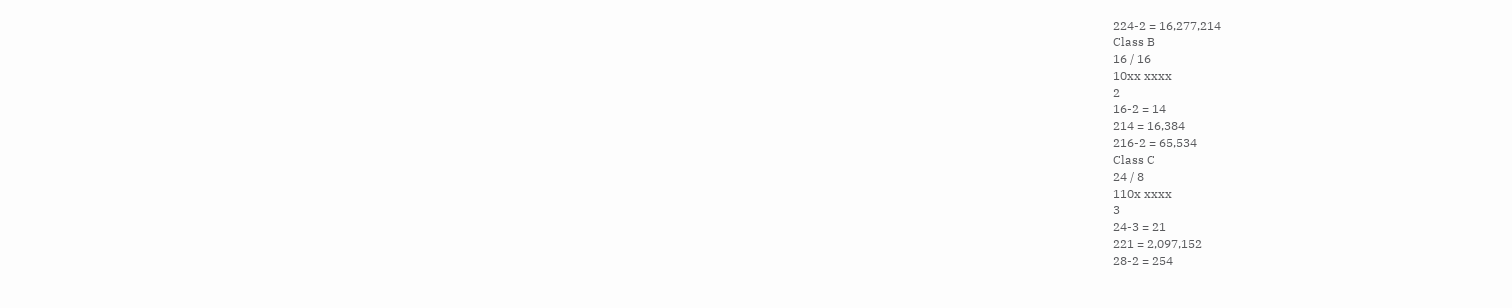224-2 = 16,277,214
Class B
16 / 16
10xx xxxx
2
16-2 = 14
214 = 16,384
216-2 = 65,534
Class C
24 / 8
110x xxxx
3
24-3 = 21
221 = 2,097,152
28-2 = 254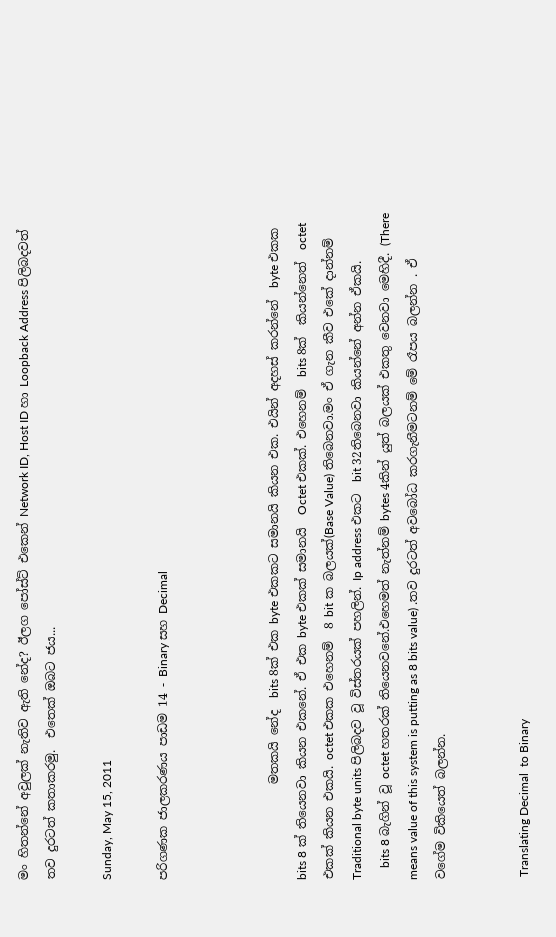මං හිතන්නේ අවුලක් නැතිව ඇති නේද? ඊලග පෝස්ට් එකෙන් Network ID, Host ID හා Loopback Address පිලිබදවත් තව දුරටත් කතාකරමු.  එ‍තෙක් ඔබට ජය...

Sunday, May 15, 2011

පරිගණක ජාලකරණය පාඩම 14 - Binary සහ Decimal



                මතකයි නේද  bits 8ක් එක byte එකකට සමානයි කියන එක. එයින් අදහස් කරන්නේ  byte එකක bits 8 ක් තියෙනවා කියන එකනේ. ඒ එක byte එකක් සමානයි  Octet එකක්. එහෙනම්  bits 8ක්  කියන්නෙත්  octet එකක් කියන එකයි. octet එකක එහෙනම්  8 bit ක බලයක්(Base Value) තිබෙනවා.මං ඒ ගැන කීව එකේ දාන්නම් Traditional byte units පිලිබදව වූ විස්තරයක් පහලින්. Ip address එකට  bit 32තිබෙනවා කියන්නේ අන්න ඒකයි.
    bits 8 බැගින් වූ octet හතරක් තියෙනවනේ.එහෙමත් නැත්නම් bytes 4කින් යුත් බලයක් එකතු වෙනවා මෙහිදී. (There means value of this system is putting as 8 bits value) .තව දුරටත් අවබෝධ කරගැනීමටනම් මේ රෑපය බලන්න . ඒ වගේම විකියෙත් බලන්න.


 Translating Decimal  to Binary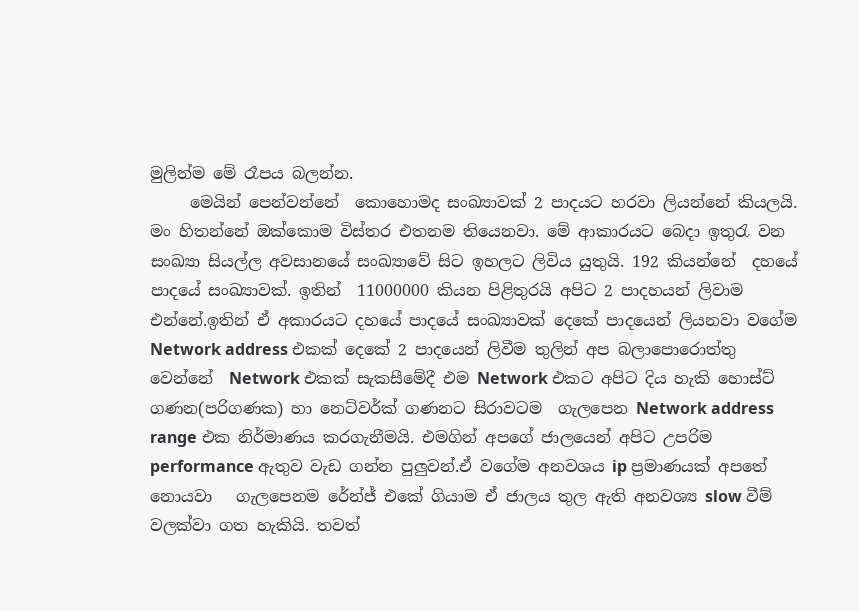මුලින්ම මේ රෑපය බලන්න.
     මෙයින් පෙන්වන්නේ  කොහොමද සංඛ්‍යාවක් 2 පාදයට හරවා ලියන්නේ කියලයි. මං හිතන්නේ ඔක්කොම විස්තර එතනම තියෙනවා. මේ ආකාරයට බෙදා ඉතුරැ වන  සංඛ්‍යා සියල්ල අවසානයේ සංඛ්‍යාවේ සිට ඉහලට ලිවිය යුතුයි. 192 කියන්නේ  දහයේ පාදයේ සංඛ්‍යාවක්. ඉතින්  11000000 කියන පිළිතුරයි අපිට 2 පාදහයන් ලිවාම එන්නේ.ඉතින් ඒ අකාරයට දහයේ පාදයේ සංඛ්‍යාවක් දෙකේ පාදයෙන් ලියනවා වගේම  Network address එකක් දෙකේ 2 පාදයෙන් ලිවීම තුලින් අප බලාපොරොත්තු වෙන්නේ  Network එකක් සැකසීමේදී එම Network එකට අපිට දිය හැකි හොස්ට් ගණන(පරිගණක) හා නෙට්වර්ක් ගණනට සිරාවටම  ගැලපෙන Network address range එක නිර්මාණය කරගැනීමයි. එමගින් අපගේ ජාලයෙන් අපිට උපරිම performance ඇතුව වැඩ ගන්න පුලුවන්.ඒ වගේම අනවශය ip ප්‍රමාණයක් අපතේ නොයවා   ගැලපෙනම රේන්ජ් එකේ ගියාම ඒ ජාලය තුල ඇති අනවශ්‍ය slow වීම් වලක්වා ගත හැකියි. තවත්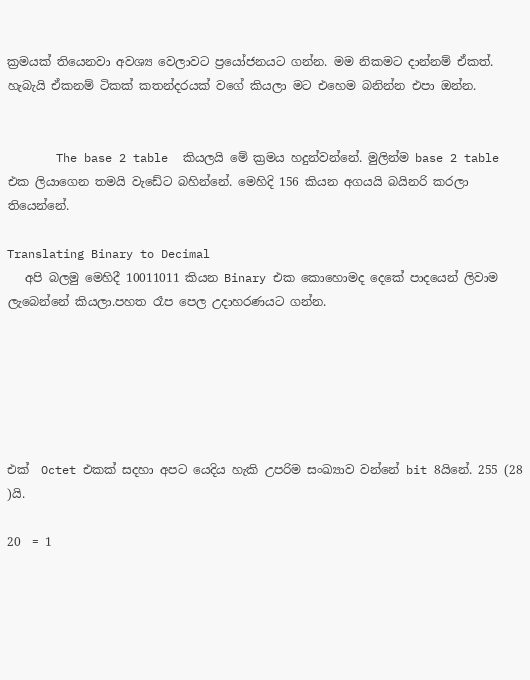ක්‍රමයක් තියෙනවා අවශ්‍ය වෙලාවට ප්‍රයෝජනයට ගන්න. මම නිකමට දාන්නම් ඒකත්. හැබැයි ඒකනම් ටිකක් කතන්දරයක් වගේ කියලා මට එහෙම බනින්න එපා ඔන්න.


       The base 2 table  කියලයි මේ ක්‍රමය හදුන්වන්නේ. මුලින්ම base 2 table  එක ලියාගෙන තමයි වැඩේට බහින්නේ. මෙහිදි 156 කියන අගයයි බයිනරි කරලා තියෙන්නේ.

Translating Binary to Decimal
   අපි බලමු මෙහිදී 10011011 කියන Binary එක කොහොමද දෙකේ පාදයෙන් ලිවාම ලැබෙන්නේ කියලා.පහත රෑප පෙල උදාහරණයට ගන්න.






එක්  Octet එකක් සදහා අපට යෙදිය හැකි උපරිම සංඛ්‍යාව වන්නේ bit 8යිනේ. 255 (28 )යි.

20  = 1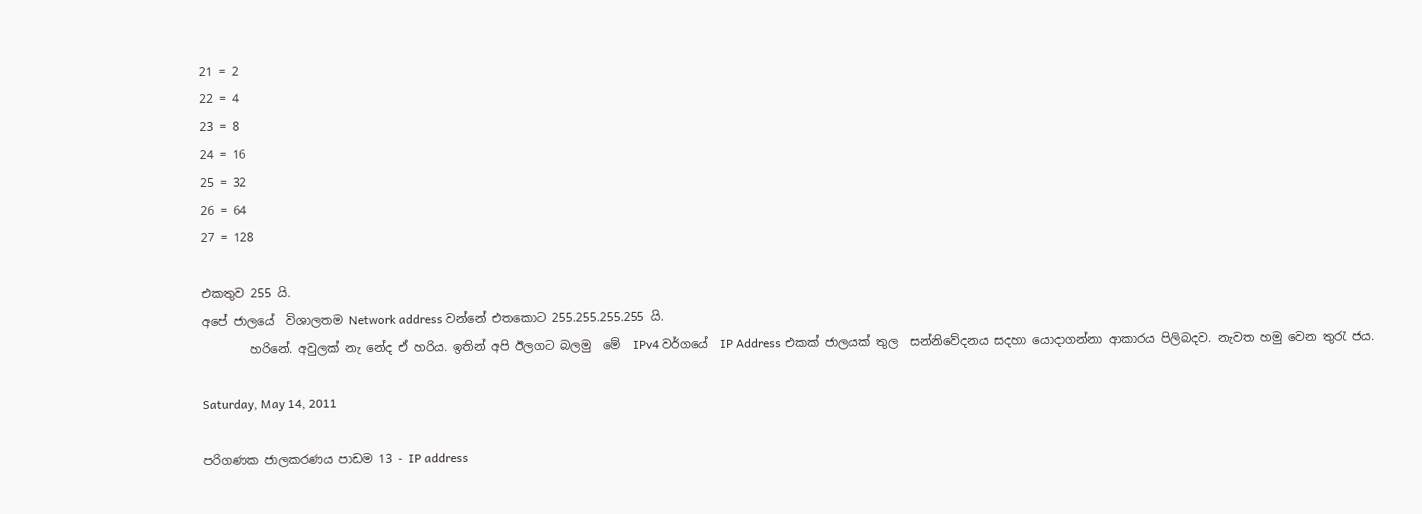21 = 2
22 = 4
23 = 8
24 = 16
25 = 32
26 = 64
27 = 128

එකතුව 255 යි.
අපේ ජාලයේ  විශාලතම Network address වන්නේ එතකොට 255.255.255.255 යි.
        හරිනේ. අවුලක් නැ නේද ඒ හරිය. ඉතින් අපි ඊලගට බලමු  මේ  IPv4 වර්ගයේ  IP Address එකක් ජාලයක් තුල  සන්නිවේදනය සදහා යොදාගන්නා ආකාරය පිලිබදව. නැවත හමු වෙන තුරැ ජය.

Saturday, May 14, 2011

පරිගණක ජාලකරණය පාඩම 13 - IP address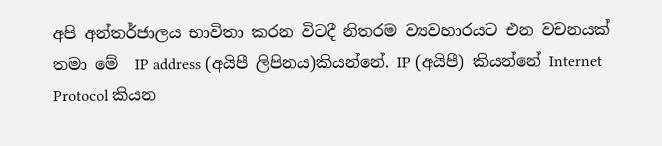අපි අන්තර්ජාලය භාවිතා කරන විටදී නිතරම ව්‍යවහාරයට එන වචනයක් තමා මේ  IP address (අයිපී ලිපිනය)කියන්නේ. IP (අයිපී) කියන්නේ Internet Protocol කියන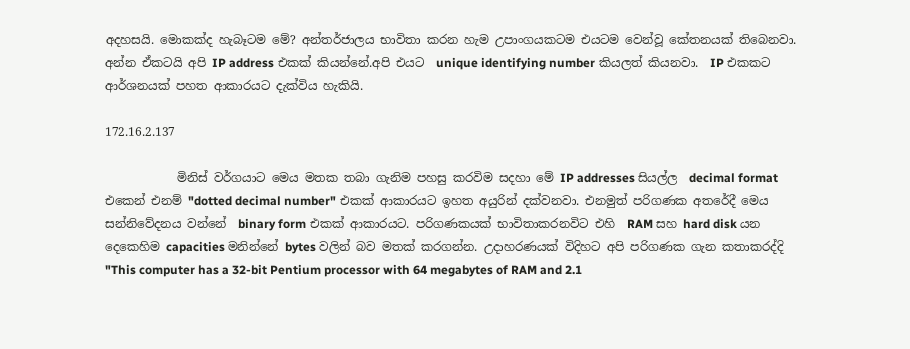අදහසයි. මොකක්ද හැබෑටම මේ? අන්තර්ජාලය භාවිතා කරන හැම උපාංගයකටම එයටම වෙන්වූ කේතනයක් තිබෙනවා. අන්න ඒකටයි අපි IP address එකක් කියන්නේ.අපි එයට  unique identifying number කියලත් කියනවා.  IP එකකට ආර්ශනයක් පහත ආකාරයට දැක්විය හැකියි.

172.16.2.137

            මිනිස් වර්ගයාට මෙය මතක තබා ගැනිම පහසු කරවිම සදහා මේ IP addresses සියල්ල  decimal format එකෙන් එනම් "dotted decimal number" එකක් ආකාරයට ඉහත අයුරින් දක්වනවා. එනමුත් පරිගණක අතරේදී මෙය සන්නිවේදනය වන්නේ  binary form එකක් ආකාරයට. පරිගණකයක් භාවිතාකරනවිට එහි  RAM සහ hard disk යන දෙකෙහිම capacities මනින්නේ bytes වලින් බව මතක් කරගන්න. උදාහරණයක් විදිහට අපි පරිගණක ගැන කතාකරද්දි  "This computer has a 32-bit Pentium processor with 64 megabytes of RAM and 2.1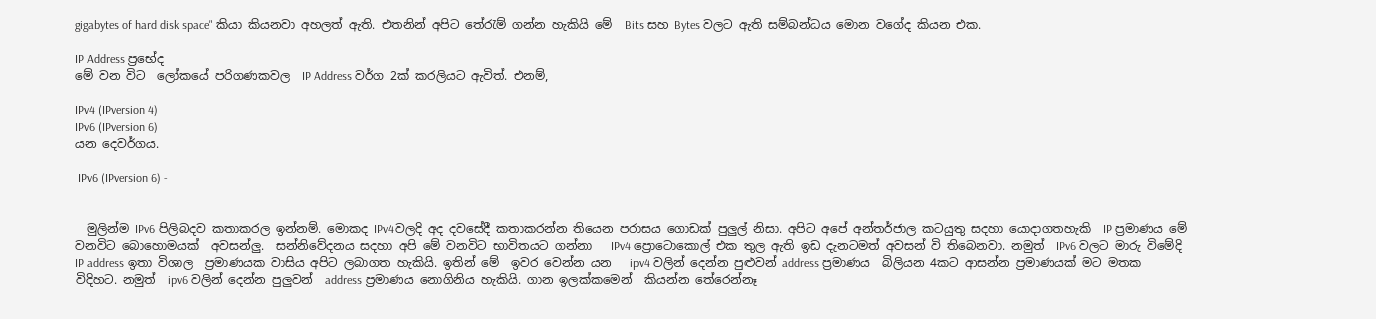gigabytes of hard disk space" කියා කියනවා අහලත් ඇති. එතනින් අපිට තේරැම් ගන්න හැකියි මේ  Bits සහ Bytes වලට ඇති සම්බන්ධය මොන වගේද කියන එක.

IP Address ප්‍රභේද
මේ වන විට  ලෝකයේ පරිගණකවල  IP Address වර්ග 2ක් කරලියට ඇවිත්. එනම්,

IPv4 (IPversion 4)
IPv6 (IPversion 6)
යන‍ දෙවර්ගය.

 IPv6 (IPversion 6) -


  මුලින්ම IPv6 පිලිබදව කතාකරල ඉන්නම්. මොකද IPv4වලදි අද දවසේදී කතාකරන්න තියෙන පරාසය ගොඩක් පුලුල් නිසා. අපිට අපේ අන්තර්ජාල කටයුතු සදහා යොදාගතහැකි  IP ප්‍රමාණය ‍මේ වනවිට බොහොමයක්  අවසන්ලු.  සන්නිවේදනය සදහා අපි මේ වනවිට භාවිතයට ගන්නා   IPv4 ප්‍රොටොකොල් එක තුල ඇති ඉඩ දැනටමත් අවසන් වි තිබෙනවා. නමුත්  IPv6 වලට මාරු විමේදි IP address ඉතා විශාල  ප්‍රමාණයක වාසිය අපිට ලබාගත හැකියි. ඉතින් මේ  ඉවර වෙන්න යන   ipv4 වලින් දෙන්න පුළුවන් address ප්‍රමාණය  බිලියන 4කට ආසන්න ප්‍රමාණයක් මට මතක විදිහට. නමුත්  ipv6 වලින් දෙන්න පුලුවන්  address ප්‍රමාණය නොගිනිය හැකියි. ගාන ඉලක්කමෙන්  කියන්න තේරෙන්නෑ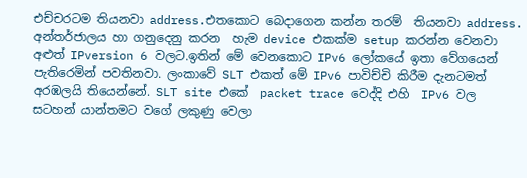එච්චරටම තියනවා address.එතකොට බෙදාගෙන කන්න තරම්  තියනවා address. අන්තර්ජාලය හා ගනුදෙනු කරන  හැම device එකක්ම setup කරන්න වෙනවා අළුත් IPversion 6 වලට.ඉතින් මේ වෙනකොට IPv6 ලෝකයේ ඉතා වේගයෙන් පැතිරෙමින් පවතිනවා. ලංකාවේ SLT එකත් මේ IPv6 පාවිච්චි කිරීම දැනටමත් අරඹලයි තියෙන්නේ. SLT site එකේ  packet trace වෙද්දි එහි  IPv6 වල  සටහන් යාන්තමට වගේ ලකුණු වෙලා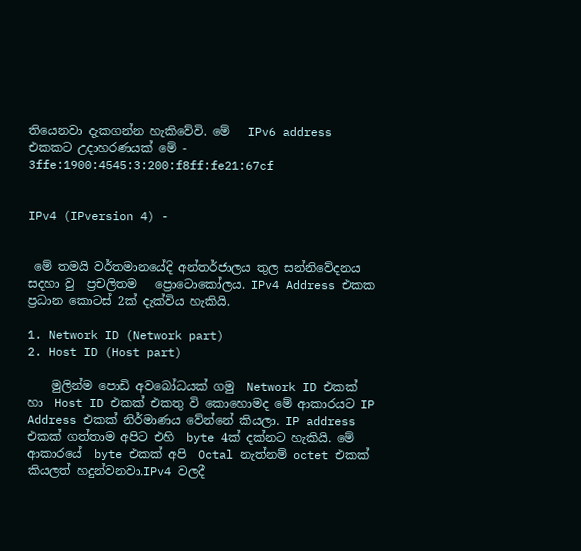තියෙනවා දැකගන්න හැකිවේවි. මේ   IPv6 address  එකකට උදාහරණයක් මේ -
3ffe:1900:4545:3:200:f8ff:fe21:67cf


IPv4 (IPversion 4) -


 මේ තමයි වර්තමානයේදි අන්තර්ජාලය තුල සන්නිවේදනය සදහා වු  ප්‍රචලිතම   ප්‍රොටොකෝලය. IPv4 Address එකක ප්‍රධාන කොටස් 2ක් දැක්විය හැකියි.

1. Network ID (Network part)
2. Host ID (Host part)

    මුලින්ම පොඩි අව‍බෝධයක් ගමු  Network ID එකක් හා  Host ID එකක් එකතු වි කොහොමද මේ ආකාරයට IP Address එකක් නිර්මාණය වේන්නේ කියලා. IP address එකක් ගත්තාම අපිට එහි  byte 4ක් දක්නට හැකියි. මේ ආකාරයේ  byte එකක් අපි  Octal නැත්නම් octet එකක් කියලත් හදුන්වනවා.IPv4 වලදී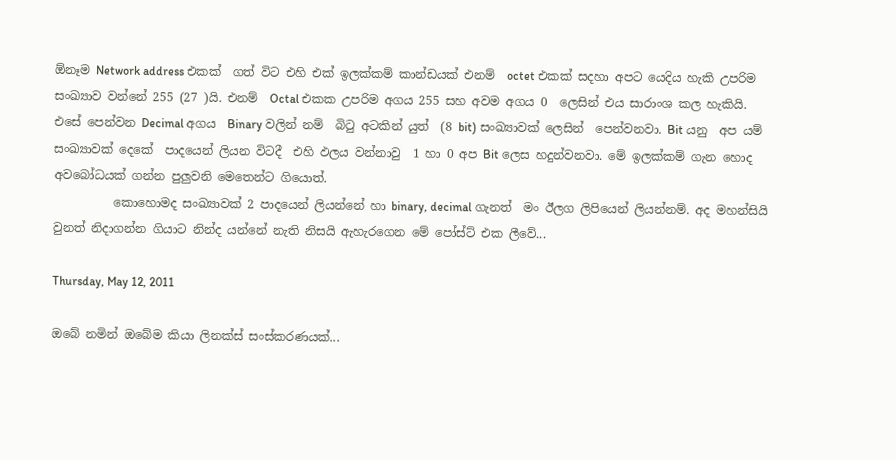ඕනෑම Network address එකක්  ගත් විට එහි එක් ඉලක්කම් කාන්ඩයක් එනම්  octet එකක් සදහා අපට යෙදිය හැකි උපරිම සංඛ්‍යාව වන්නේ 255 (27 )යි. එනම්  Octal එකක උපරිම අගය 255 සහ අවම අගය 0  ලෙසින් එය සාරාංශ කල හැකියි. එසේ පෙන්වන Decimal අගය  Binary වලින් නම්  බිටු අටකින් යුත්  (8 bit) සංඛ්‍යාවක් ලෙසින්  පෙන්වනවා. Bit යනු  අප යම් සංඛ්‍යාවක් දෙකේ  පාදයෙන් ලියන විටදී  එහි ඵලය වන්නාවු  1 හා 0 අප Bit ලෙස හදුන්වනවා. මේ ඉලක්කම් ගැන හොද අවබෝධයක් ගන්න පුලුවනි මෙතෙන්ට ගියොත්.
          කොහොමද සංඛ්‍යාවක් 2 පාදයෙන් ලියන්නේ හා binary, decimal ගැනත්  මං ඊලග ලිපියෙන් ලියන්නම්. අද මහන්සියි වුනත් නිදාගන්න ගියාට නින්ද යන්නේ නැති නිසයි ඇහැරගෙන මේ පෝස්ට් එක ලීවේ...

Thursday, May 12, 2011

ඔබේ නමින් ඔබේම කියා ලිනක්ස් සංස්කරණයක්...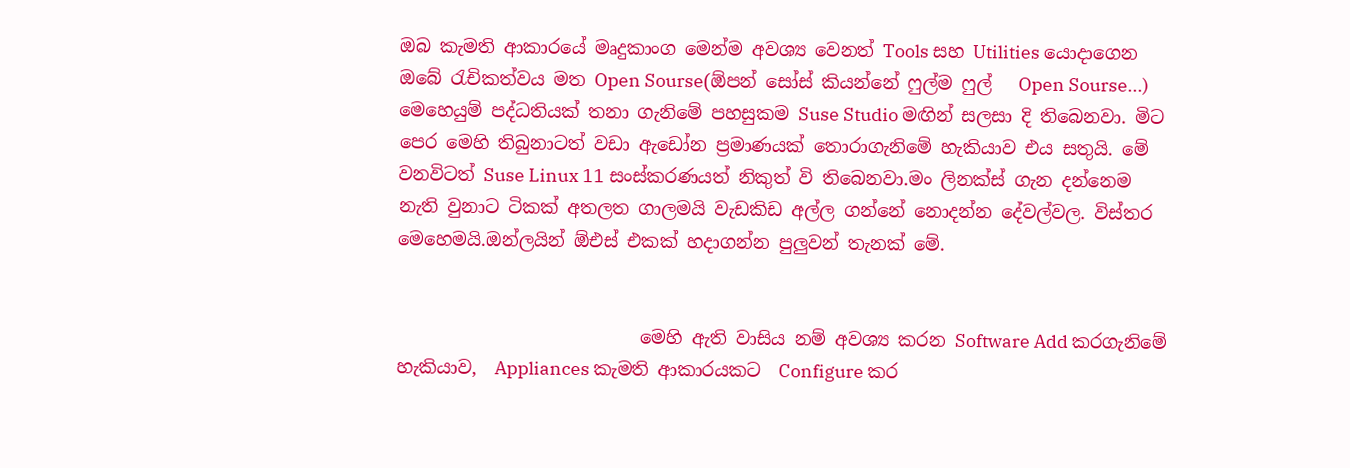ඔබ කැමති ආකාරයේ මෘදුකාංග මෙන්ම අවශ්‍ය වෙනත් Tools සහ Utilities යොදාගෙන ඔබේ රැචිකත්වය මත Open Sourse(ඕපන් සෝස් කියන්නේ ෆුල්ම ෆුල්   Open Sourse...) මෙහෙයුම් පද්ධතියක් තනා ගැනිමේ පහසුකම Suse Studio මඟින් සලසා දි තිබෙනවා. මිට පෙර මෙහි තිබුනාටත් වඩා ඇඩෝන ප්‍රමාණයක් තොරාගැනිමේ හැකියාව එය සතුයි. මේ වනවිටත් Suse Linux 11 සංස්කරණයත් නිකුත් වි තිබෙනවා.මං ලිනක්ස් ගැන දන්නෙම නැති වුනාට ටිකක් අතලත ගාලමයි වැඩකිඩ අල්ල ගන්නේ නොදන්න දේවල්වල. විස්තර මෙහෙමයි.ඔන්ලයින් ඕඑස් එකක් හදාගන්න පුලුවන් තැනක් මේ.


                           මෙහි ඇති වාසිය නම් අවශ්‍ය කරන Software Add කරගැනිමේ හැකියාව,  Appliances කැමති ආකාරයකට  Configure කර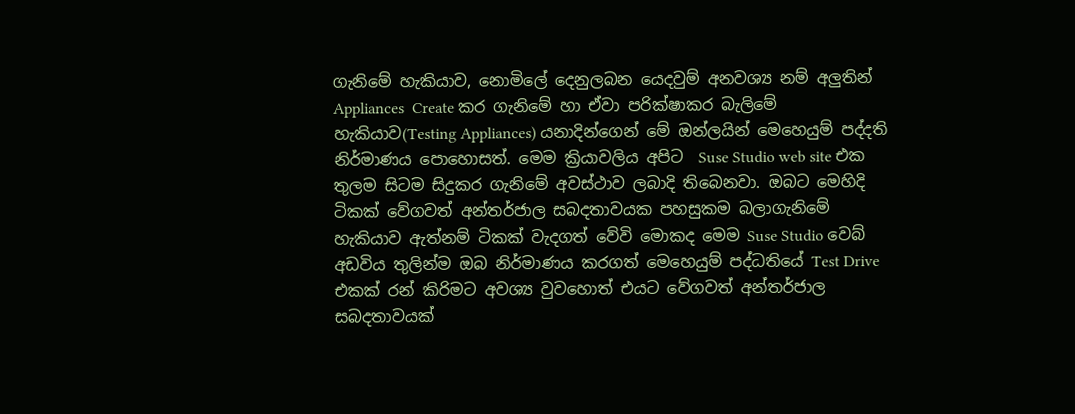ගැනිමේ හැකියාව, නොමිලේ දෙනුලබන යෙදවුම් අනවශ්‍ය නම් අලුතින් Appliances  Create කර ගැනිමේ හා ඒවා පරික්ෂාකර බැලිමේ හැකියාව(Testing Appliances) යනාදින්ගෙන් මේ ඔන්ලයින් මෙහෙයුම් පද්දති නිර්මාණය පොහොසත්. මෙම ක්‍රියාවලිය අපිට  Suse Studio web site එක තුලම සිටම සිදුකර ගැනිමේ අවස්ථාව ලබාදි තිබෙනවා. ඔබට මෙහිදි ටිකක් වේගවත් අන්තර්ජාල සබදතාවයක පහසුකම බලාගැනිමේ හැකියාව ඇත්නම් ටිකක් වැදගත් වේවි මොකද මෙම Suse Studio වෙබ් අඩවිය තුලින්ම ඔබ නිර්මාණය කරගත් මෙහෙයුම් පද්ධතියේ Test Drive එකක් රන් කිරිමට අවශ්‍ය වුවහොත් එයට ‍වේගවත් අන්තර්ජාල සබදතාවයක්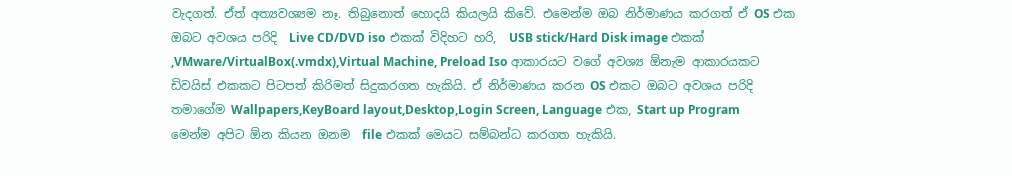වැදගත්. ඒත් අත්‍යවශ්‍යම නෑ. තිබුනොත් හොදයි කියලයි කිවේ. එමෙන්ම ඔබ නිර්මාණය කරගත් ඒ OS එක ඔබට අවශය පරිදි  Live CD/DVD iso එකක් විදිහට හරි,  USB stick/Hard Disk image එකක් ,VMware/VirtualBox(.vmdx),Virtual Machine, Preload Iso ආකාරයට වගේ අවශ්‍ය ඕනැම ආකාරයකට ඩිවයිස් එකකට පිටපත් කිරිමත් සිදුකරගත හැකියි. ඒ නිර්මාණය කරන OS එකට ඔබට අවශය පරිදි තමාගේම Wallpapers,KeyBoard layout,Desktop,Login Screen, Language එක, Start up Program මෙන්ම අපිට ඕන කියන ඔනම  file එකක් මෙයට සම්බන්ධ කරගත හැකියි.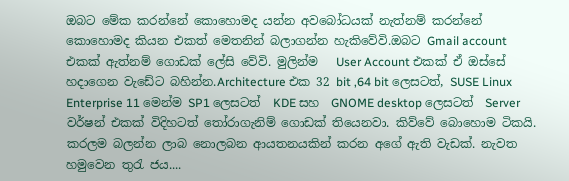ඔබට මේක කරන්නේ කොහොමද යන්න අවබෝධයක් නැත්නම් කරන්නේ කොහොමද කියන එකත් මෙතනින් බලාගන්න හැකිවේවි.ඔබට Gmail account එකක් ඇත්නම් ගොඩක් ලේසි වේවි. මුලින්ම   User Account එකක් ඒ ඔස්සේ හදාගෙන වැඩේට බහින්න.Architecture එක 32 bit ,64 bit ලෙසටත්, SUSE Linux Enterprise 11 මෙන්ම SP1 ලෙසටත්  KDE සහ  GNOME desktop ලෙසටත්  Server වර්ෂන් එකක් විදිහටත් තෝරාගැනිම් ගොඩක් තියෙනවා. කිව්වේ බොහොම ටිකයි. කරලම බලන්න ලාබ නොලබන ආයතනයකින් කරන අගේ ඇති වැඩක්. නැවත හමුවෙන තුරැ ජය....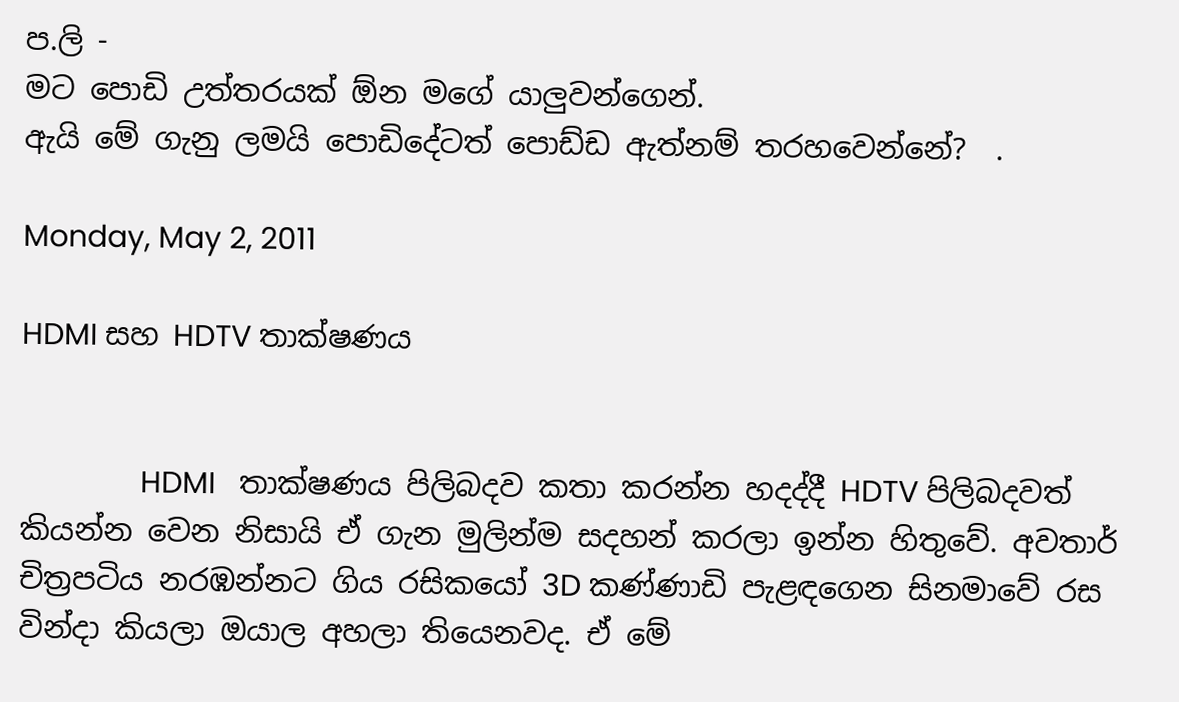ප.ලි -
මට පොඩි උත්තරයක් ඕන මගේ යාලුවන්ගෙන්.
ඇයි මේ ගැනු ලමයි පොඩිදේටත් පොඩ්ඩ ඇත්නම් තරහවෙන්නේ?  .

Monday, May 2, 2011

HDMI සහ HDTV තාක්ෂණය


               HDMI   තාක්ෂණය පිලිබදව කතා කරන්න හදද්දී HDTV පිලිබදවත් කියන්න වෙන නිසායි ඒ ගැන මුලින්ම සදහන් කරලා ඉන්න හිතුවේ. අවතාර් චිත්‍රපටිය නරඹන්නට ගිය රසිකයෝ 3D කණ්ණාඩි පැළඳගෙන සිනමාවේ රස වින්දා කියලා ඔයාල අහලා තියෙනවද. ඒ මේ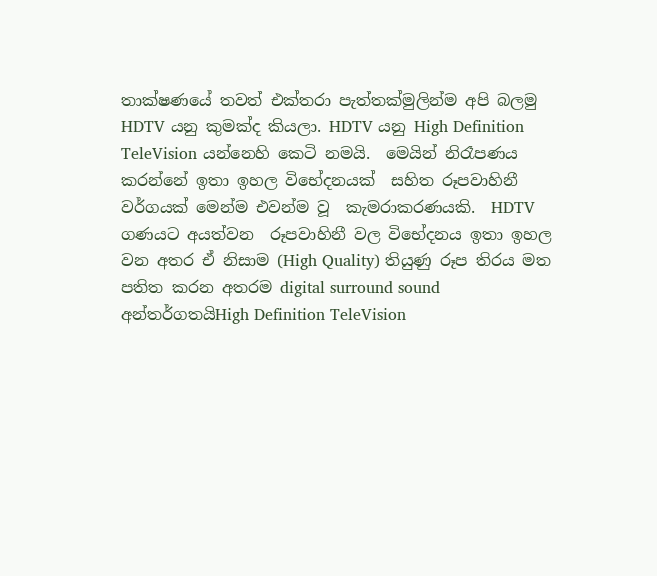තාක්ෂණයේ තවත් එක්තරා පැත්තක්මුලින්ම අපි බලමු HDTV යනු කුමක්ද කියලා. HDTV යනු High Definition TeleVision යන්නෙහි කෙටි නමයි.  මෙයින් නිරෑපණය කරන්නේ ඉතා ඉහල විභේදනයක්  සහිත රූපවාහිනී වර්ගයක් මෙන්ම එවන්ම වූ  කැමරාකරණයකි.  HDTV ගණයට අයත්වන  රූපවාහිනී වල විභේදනය ඉතා ඉහල වන අතර ඒ නිසාම (High Quality) තියුණු රූප තිරය මත පතිත කරන අතරම digital surround sound අන්තර්ගතයිHigh Definition TeleVision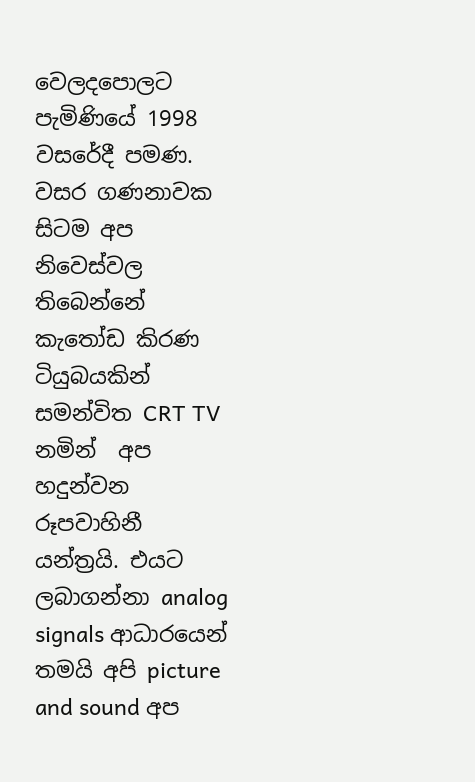වෙලදපොලට පැමිණියේ 1998 වසරේදී පමණ. වසර ගණනාවක සිටම අප නිවෙස්වල තිබෙන්නේ කැතෝඩ කිරණ ටියුබයකින් සමන්විත CRT TV නමින්  අප හදුන්වන  රූපවාහිනී යන්ත්‍රයි. එයට ලබාගන්නා analog signals ආධාරයෙන් තමයි අපි picture and sound අප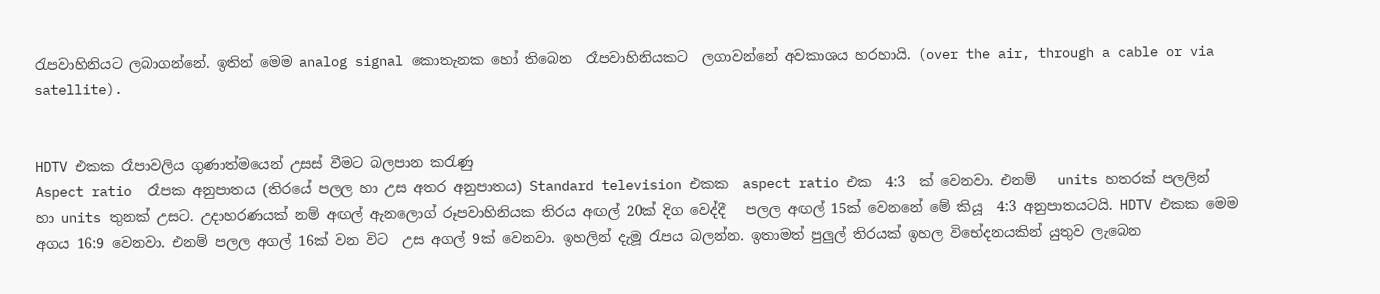රැපවාහිනියට ලබාගන්නේ. ඉතින් මෙම analog signal කොතැනක හෝ තිබෙන  රෑපවාහිනියකට  ලගාවන්නේ අවකාශය හරහායි. (over the air, through a cable or via satellite).


HDTV එකක රෑපාවලිය ගුණාත්මයෙන් උසස් වීමට බලපාන කරැණු
Aspect ratio  රෑපක අනුපාතය (තිරයේ පලල හා උස අතර අනුපාතය) Standard television එකක  aspect ratio එක  4:3  ක් වෙනවා. එනම්   units හතරක් පලලින් හා ‍units තුනක් උසට. උදාහරණයක් නම් අඟල් ඇනලොග් රූපවාහිනියක තිරය අඟල් 20ක් දිග වෙද්දී   පලල අඟල් 15ක් වෙනනේ මේ කියූ  4:3 අනුපාතයටයි. HDTV එකක මෙම අගය 16:9 වෙනවා. එනම් පලල අගල් 16ක් වන විට  උස අගල් 9ක් වෙනවා. ඉහලින් දැමූ රැපය බලන්න. ඉතාමත් පුලුල් තිරයක් ඉහල විභේදනයකින් යුතුව ලැබෙන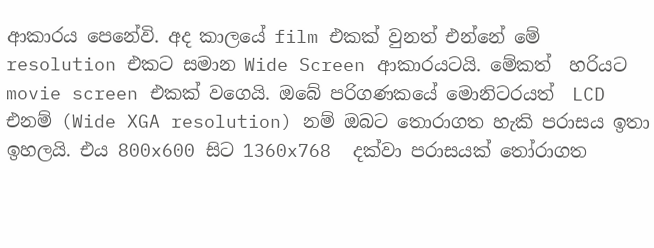ආකාරය පෙනේවි. අද කාලයේ ‍film එකක් වුනත් එන්නේ මේ resolution එකට සමාන Wide Screen ආකාරයටයි. මේකත්  හරියට movie screen එකක් ව‍ගෙයි. ඔබේ පරිගණකයේ මොනිටරයත්  LCD එනම් (Wide XGA resolution) නම් ඔබට තොරාගත හැකි පරාසය ඉතා ඉහලයි. එය 800x600 සිට 1360x768  දක්වා පරාසයක් තෝරාගත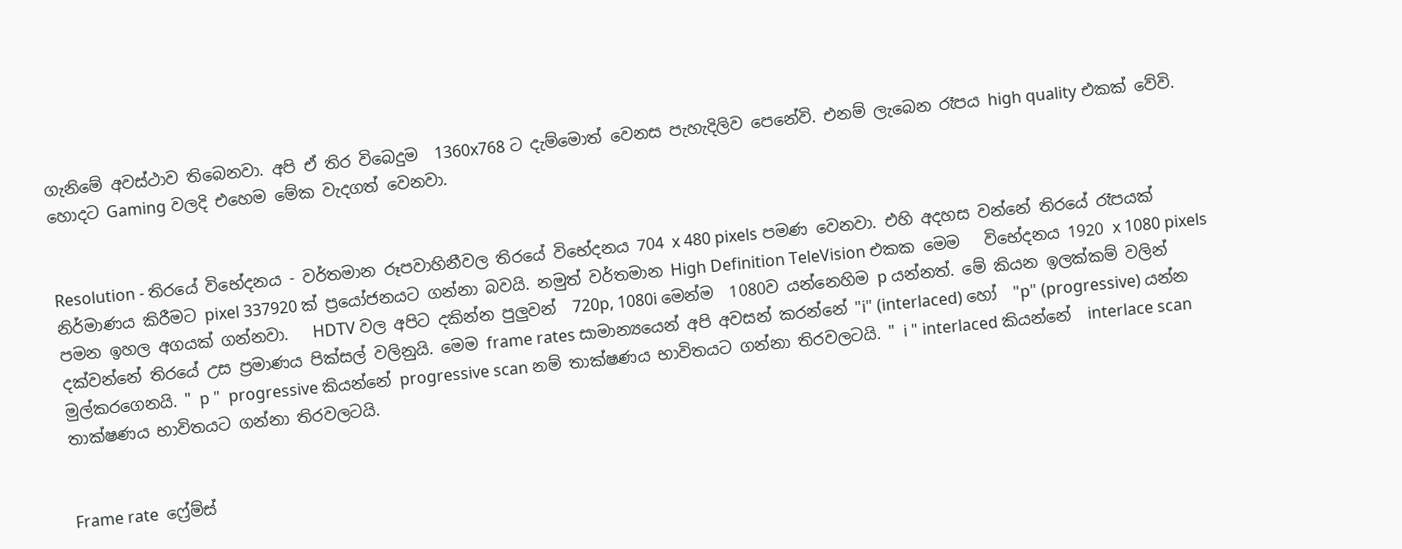ගැනිමේ අවස්ථාව තිබෙනවා. අපි ඒ තිර විබෙදුම  1360x768 ට දැම්මොත් වෙනස පැහැදිලිව පෙනේවි. එනම් ලැබෙන රෑපය high quality එකක් වේවි. හොදට Gaming වලදි එහෙම මේක වැදගත් වෙනවා.


Resolution - තිරයේ විභේදනය - වර්තමාන රූපවාහිනීවල තිරයේ විභේදනය 704 x 480 pixels පමණ වෙනවා. එහි අදහස වන්නේ තිරයේ රෑපයක් නිර්මාණය කිරීමට pixel 337920 ක් ප්‍රයෝජනයට ගන්නා බවයි. නමුත් වර්තමාන High Definition TeleVision එකක මෙම   විභේදනය 1920 x 1080 pixels පමන ඉහල අගයක් ගන්නවා.   HDTV වල අපිට දකින්න පුලුවන්  720p, 1080i මෙන්ම  1080ව යන්නෙහිම p යන්නත්. මේ කියන ඉලක්කම් වලින් දක්වන්නේ තිරයේ උස ප්‍රමාණය පික්සල් වලිනුයි. මෙම frame rates සාමාන්‍යයෙන් අපි අවසන් කරන්නේ "i" (interlaced) හෝ  "p" (progressive) යන්න මුල්කර‍ගෙනයි. " p "  progressive කියන්නේ progressive scan නම් තාක්ෂණය භාවිතයට ගන්නා තිරවලටයි. " i " interlaced කියන්නේ  interlace scan තාක්ෂණය භාවිතයට ගන්නා තිරවලටයි.


Frame rate  ෆ්‍රේම්ස්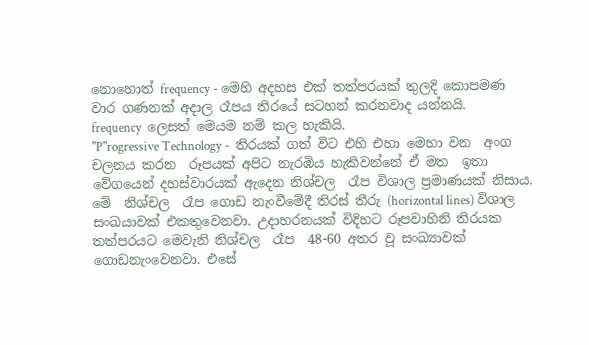නොහොත් frequency - මෙහි අදහස එක් තත්පරයක් තුලදි කොපමණ වාර ගණනක් අදාල රෑපය තිරයේ සටහන් කරනවාද යන්නයි.   frequency  ලෙසත් මෙයම නම් කල හැකියි.
"P"rogressive Technology -  තිරයක් ගත් විට එහි එහා මෙහා වන  අංග චලනය කරන  රූපයක් අපිට නැරඹිය හැකිවන්නේ ඒ මත  ඉතා වේගයෙන් දහස්වාරයක් ඇදෙන නිශ්චල  රෑප විශාල ප්‍රමාණයක් නිසාය. මේ  නිශ්චල  රෑප ගොඩ නැංවීමේදී තිරස් තීරු (horizontal lines) විශාල සංඛයාවක් එකතුවෙනවා. උදාහරනයක් විදිහට රූපවාහිනි තිරයක තත්පරයට මෙවැනි නිශ්චල  රෑප  48-60 අතර වූ සංඛ්‍යාවක් ගොඩනැංවෙනවා. එසේ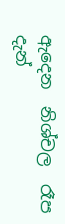ඇදෙන  නිශ්චල  රෑප දැන්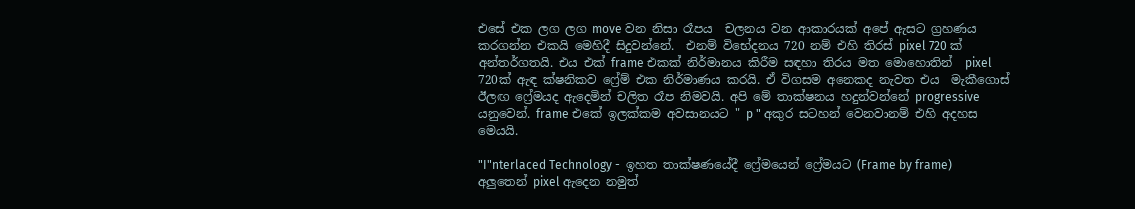එසේ එක ලග ලග move වන නිසා රෑපය  චලනය වන ආකාරයක් අපේ ඇසට ග්‍රහණය කරගන්න එකයි මෙහිදී සිදුවන්නේ.  එනම් විභේදනය 720 නම් එහි තිරස් pixel 720 ක් අන්තර්ගතයි. එය එක් frame එකක් නිර්මානය කිරීම සඳහා තිරය මත මොහොතින්  pixel  720ක් ඇඳ ක්ෂනිකව ෆ්‍රේම් එක නිර්මාණය කරයි. ඒ විගසම අනෙකද නැවත එය  මැකීගොස් ඊලඟ ෆ්‍රේමයද ඇදෙමින් චලිත රෑප නිමවයි. අපි මේ තාක්ෂනය හදුන්වන්නේ progressive යනුවෙන්. frame එකේ ඉලක්කම අවසානයට " p " අකුර සටහන් වෙනවානම් එහි අදහස මෙයයි.

"I"nterlaced Technology -  ඉහත තාක්ෂණයේදී ෆ්‍රේමයෙන් ෆ්‍රේමයට (Frame by frame) අලුතෙන් pixel ඇදෙන නමුත්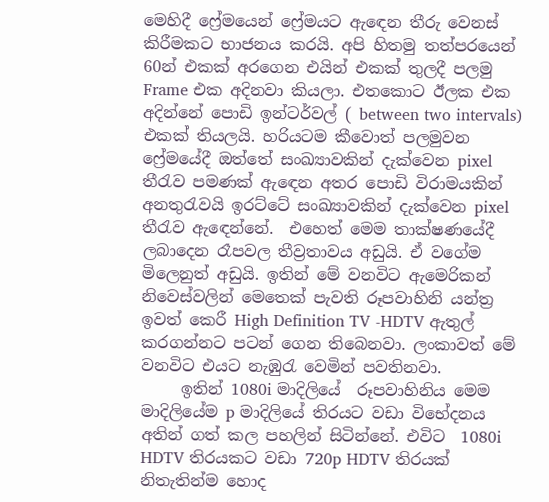මෙහිදී ෆ්‍රේමයෙන් ෆ්‍රේමයට ඇඳෙන තීරු වෙනස් කිරීමකට භාජනය කරයි. අපි හිතමු තත්පරයෙන් 60න් එකක් අරගෙන එයින් එකක් තුලදී පලමු Frame එක අදිනවා කියලා. එතකොට ඊලක එක අදින්නේ පොඩි ඉන්ටර්වල් ( between two intervals) එකක් තියලයි. හරියටම කීවොත් පලමුවන ෆ්‍රේමයේදී ඔත්තේ සංඛ්‍යාවකින් දැක්වෙන pixel තීරැව පමණක් ඇඳෙන අතර පොඩි විරාමයකින් අනතුරැවයි ඉරට්ටේ සංඛ්‍යාවකින් දැක්වෙන pixel තීරැව ඇඳෙන්නේ.  එහෙත් මෙම තාක්ෂණයේදී ලබාදෙන රෑපවල තීව්‍රතාවය අඩුයි. ඒ වගේම මිලෙනුත් අඩුයි. ඉතින් මේ වනවිට ඇමෙරිකන් නිවෙස්වලින් මෙතෙක් පැවති රූපවාහිනි යන්ත්‍ර ඉවත් කෙරී High Definition TV -HDTV ඇතුල් කරගන්නට පටන් ගෙන තිබෙනවා. ලංකාවත් මේ වනවිට එයට නැඹුරැ‍ වෙමින් පවතිනවා.
     ඉතින් 1080i මාදිලියේ  රූපවාහිනිය මෙම මාදිලියේම p මාදිලියේ තිරයට වඩා විභේදනය අතින් ගත් කල පහලින් සිටින්නේ. එවිට  1080i HDTV තිරයකට වඩා 720p HDTV තිරයක් නිතැතින්ම හොද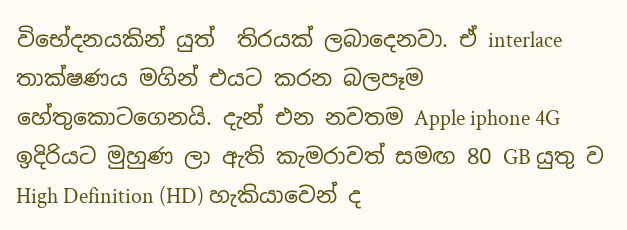විභේදනයකින් යුත්  තිරයක් ලබාදෙනවා. ඒ interlace තාක්ෂණය මගින් එයට කරන බලපෑම හේතුකොටගෙනයි. දැන් එන නවතම Apple iphone 4G  ඉදිරියට මුහුණ ලා ඇති කැමරාවත් සමඟ 80 GB යුතු ව High Definition (HD) හැකියාවෙන් ද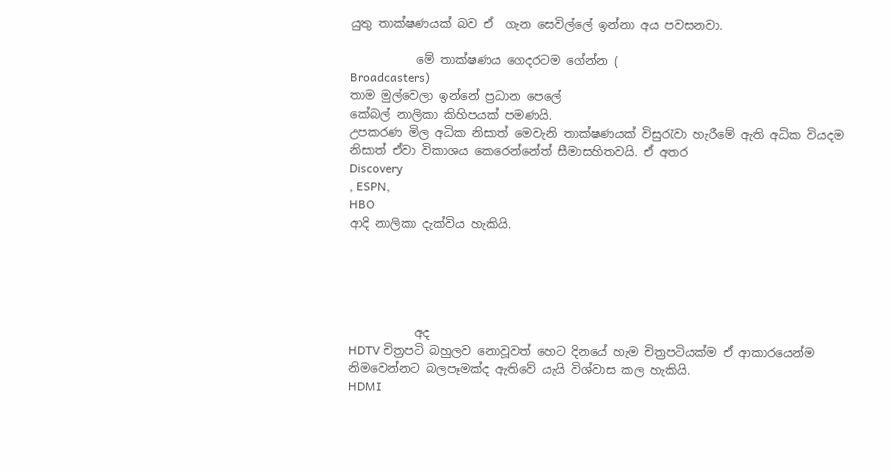යුතු තාක්ෂණයක් බව ඒ  ගැන සෙවිල්ලේ ඉන්නා අය පවසනවා.

           මේ තාක්ෂණය ගෙදරටම ගේන්න (
Broadcasters)
තාම මුල්වෙලා ඉන්නේ ප්‍රධාන පෙලේ
කේබල් නාලිකා කිහිපයක් පමණයි.
උපකරණ මිල අධික නිසාත් මෙවැනි තාක්ෂණයක් විසුරැවා හැරීමේ ඇති අධික වියදම නිසාත් ඒවා විකාශය කෙරෙන්නේත් සීමාසහිතවයි. ඒ අතර
Discovery
, ESPN,
HBO
ආදි නාලිකා දැක්විය හැකියි.





           අද
HDTV චිත්‍රපටි බහුලව නොවූවත් හෙට දිනයේ හැම චිත්‍රපටියක්ම ඒ ආකාරයෙන්ම නිමවෙන්නට බලපෑමක්ද ඇතිවේ යැයි විශ්වාස කල හැකියි.
HDMI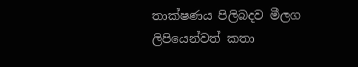තාක්ෂණය පිලිබදව මීලග ලිපියෙන්වත් කතා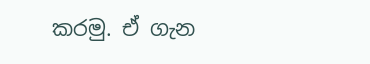කරමු. ඒ ගැන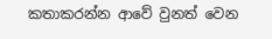කතාකරන්න ආවේ වුනත් වෙන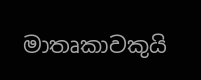මාතෘකාවකුයි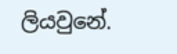ලියවුනේ.